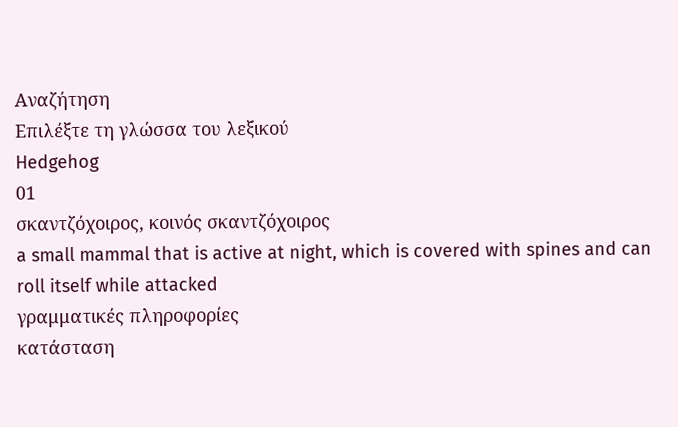Αναζήτηση
Επιλέξτε τη γλώσσα του λεξικού
Hedgehog
01
σκαντζόχοιρος, κοινός σκαντζόχοιρος
a small mammal that is active at night, which is covered with spines and can roll itself while attacked
γραμματικές πληροφορίες
κατάσταση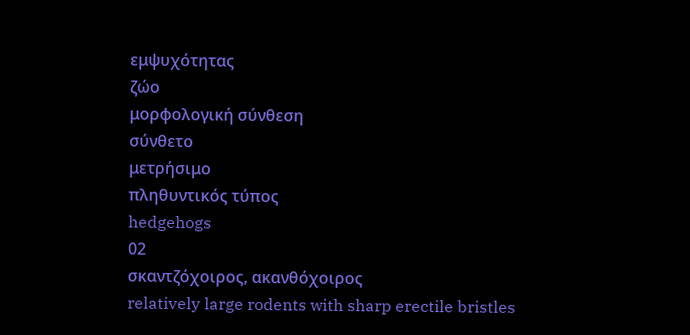εμψυχότητας
ζώο
μορφολογική σύνθεση
σύνθετο
μετρήσιμο
πληθυντικός τύπος
hedgehogs
02
σκαντζόχοιρος, ακανθόχοιρος
relatively large rodents with sharp erectile bristles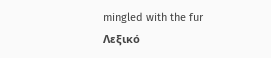mingled with the fur
Λεξικό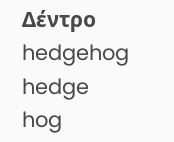Δέντρο
hedgehog
hedge
hog